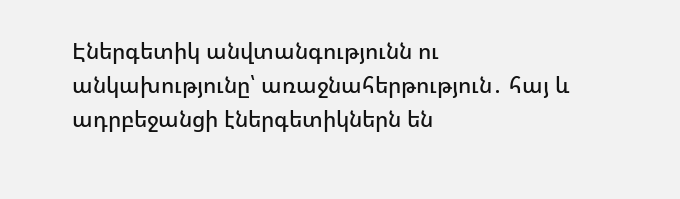Էներգետիկ անվտանգությունն ու անկախությունը՝ առաջնահերթություն․ հայ և ադրբեջանցի էներգետիկներն են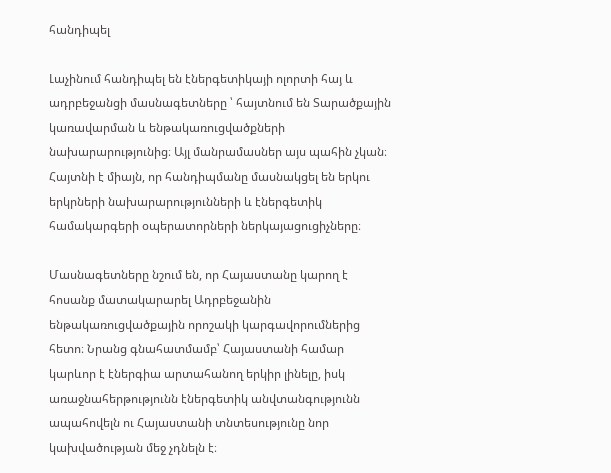հանդիպել

Լաչինում հանդիպել են էներգետիկայի ոլորտի հայ և ադրբեջանցի մասնագետները ՝ հայտնում են Տարածքային կառավարման և ենթակառուցվածքների նախարարությունից։ Այլ մանրամասներ այս պահին չկան։ Հայտնի է միայն, որ հանդիպմանը մասնակցել են երկու երկրների նախարարությունների և էներգետիկ համակարգերի օպերատորների ներկայացուցիչները։

Մասնագետները նշում են, որ Հայաստանը կարող է հոսանք մատակարարել Ադրբեջանին ենթակառուցվածքային որոշակի կարգավորումներից հետո։ Նրանց գնահատմամբ՝ Հայաստանի համար կարևոր է էներգիա արտահանող երկիր լինելը, իսկ առաջնահերթությունն էներգետիկ անվտանգությունն ապահովելն ու Հայաստանի տնտեսությունը նոր կախվածության մեջ չդնելն է։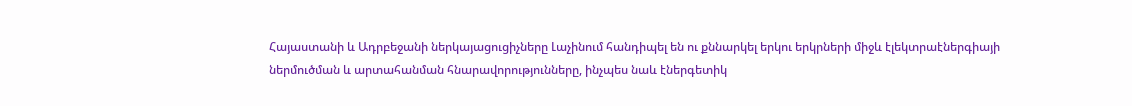Հայաստանի և Ադրբեջանի ներկայացուցիչները Լաչինում հանդիպել են ու քննարկել երկու երկրների միջև էլեկտրաէներգիայի ներմուծման և արտահանման հնարավորությունները, ինչպես նաև էներգետիկ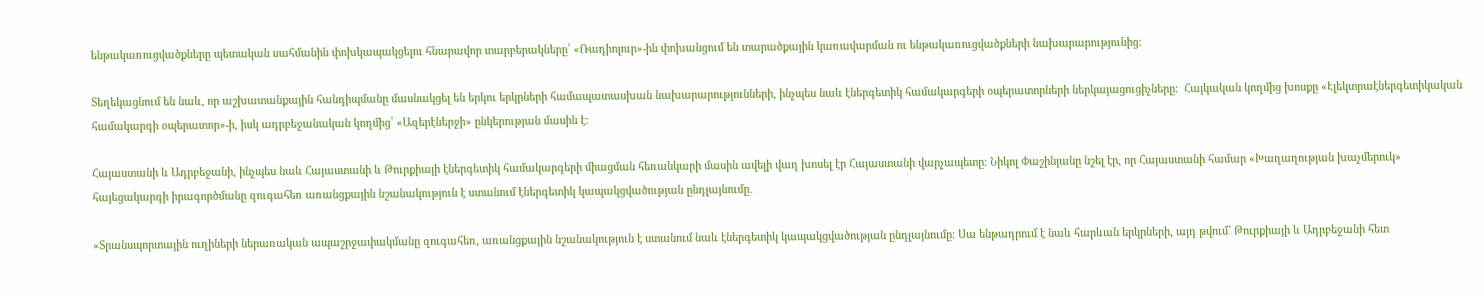ենթակառուցվածքները պետական սահմանին փոխկապակցելու հնարավոր տարբերակները՝ «Ռադիոլուր»-ին փոխանցում են տարածքային կառավարման ու ենթակառուցվածքների նախարարությունից։

Տեղեկացնում են նաև, որ աշխատանքային հանդիպմանը մասնակցել են երկու երկրների համապատասխան նախարարությունների, ինչպես նաև էներգետիկ համակարգերի օպերատորների ներկայացուցիչները։  Հայկական կողմից խոսքը «Էլեկտրաէներգետիկական համակարգի օպերատոր»-ի, իսկ ադրբեջանական կողմից՝ «Ազերէներջի» ընկերության մասին է։

Հայաստանի և Ադրբեջանի, ինչպես նաև Հայաստանի և Թուրքիայի էներգետիկ համակարգերի միացման հեռանկարի մասին ավելի վաղ խոսել էր Հայաստանի վարչապետը։ Նիկոլ Փաշինյանը նշել էր, որ Հայաստանի համար «Խաղաղության խաչմերուկ» հայեցակարգի իրագործմանը զուգահեռ առանցքային նշանակություն է ստանում էներգետիկ կապակցվածության ընդլայնումը․

«Տրանսպորտային ուղիների ներառական ապաշրջափակմանը զուգահեռ, առանցքային նշանակություն է ստանում նաև էներգետիկ կապակցվածության ընդլայնումը։ Սա ենթադրում է նաև հարևան երկրների, այդ թվում` Թուրքիայի և Ադրբեջանի հետ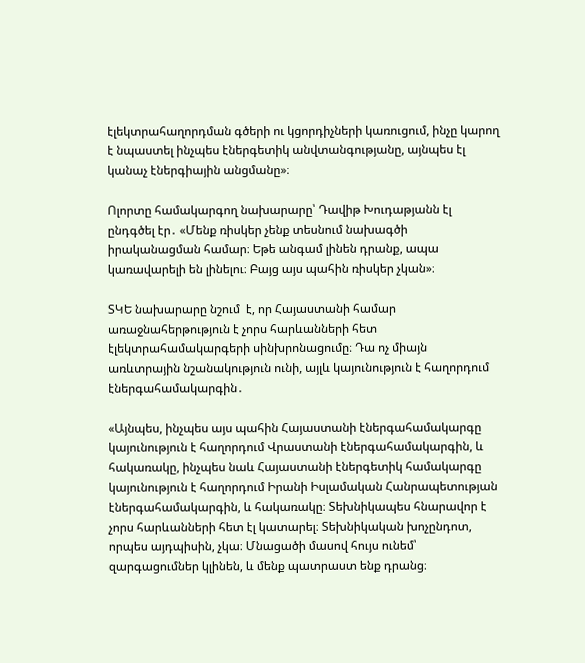էլեկտրահաղորդման գծերի ու կցորդիչների կառուցում, ինչը կարող է նպաստել ինչպես էներգետիկ անվտանգությանը, այնպես էլ կանաչ էներգիային անցմանը»։

Ոլորտը համակարգող նախարարը՝ Դավիթ Խուդաթյանն էլ ընդգծել էր․ «Մենք ռիսկեր չենք տեսնում նախագծի իրականացման համար։ Եթե անգամ լինեն դրանք, ապա կառավարելի են լինելու։ Բայց այս պահին ռիսկեր չկան»։

ՏԿԵ նախարարը նշում  է, որ Հայաստանի համար առաջնահերթություն է չորս հարևանների հետ էլեկտրահամակարգերի սինխրոնացումը։ Դա ոչ միայն առևտրային նշանակություն ունի, այլև կայունություն է հաղորդում էներգահամակարգին․

«Այնպես, ինչպես այս պահին Հայաստանի էներգահամակարգը կայունություն է հաղորդում Վրաստանի էներգահամակարգին, և հակառակը, ինչպես նաև Հայաստանի էներգետիկ համակարգը կայունություն է հաղորդում Իրանի Իսլամական Հանրապետության էներգահամակարգին, և հակառակը։ Տեխնիկապես հնարավոր է չորս հարևանների հետ էլ կատարել։ Տեխնիկական խոչընդոտ, որպես այդպիսին, չկա։ Մնացածի մասով հույս ունեմ՝ զարգացումներ կլինեն, և մենք պատրաստ ենք դրանց։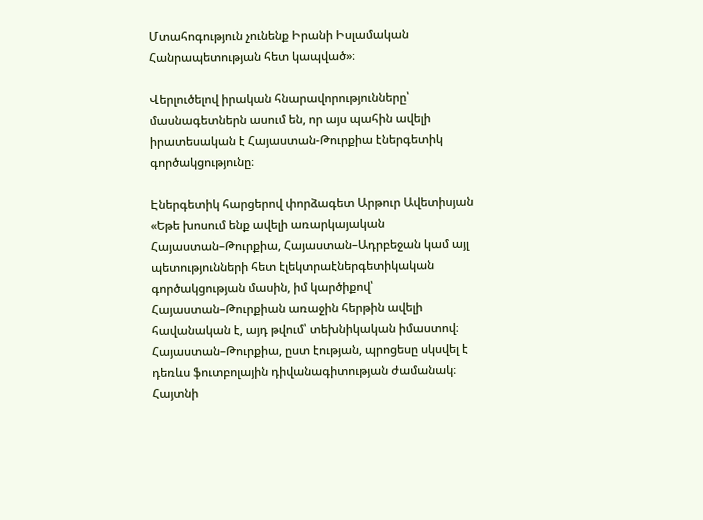Մտահոգություն չունենք Իրանի Իսլամական Հանրապետության հետ կապված»։

Վերլուծելով իրական հնարավորությունները՝ մասնագետներն ասում են, որ այս պահին ավելի իրատեսական է Հայաստան-Թուրքիա էներգետիկ գործակցությունը։

Էներգետիկ հարցերով փորձագետ Արթուր Ավետիսյան «Եթե խոսում ենք ավելի առարկայական Հայաստան–Թուրքիա, Հայաստան–Ադրբեջան կամ այլ պետությունների հետ էլեկտրաէներգետիկական գործակցության մասին, իմ կարծիքով՝ Հայաստան–Թուրքիան առաջին հերթին ավելի հավանական է, այդ թվում՝ տեխնիկական իմաստով։ Հայաստան–Թուրքիա, ըստ էության, պրոցեսը սկսվել է դեռևս ֆուտբոլային դիվանագիտության ժամանակ։ Հայտնի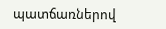պատճառներով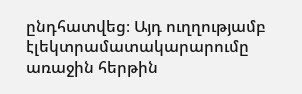ընդհատվեց։ Այդ ուղղությամբ էլեկտրամատակարարումը առաջին հերթին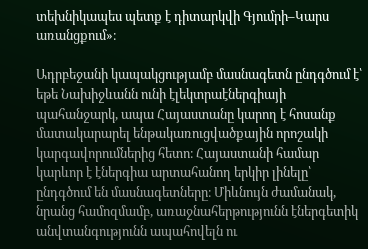տեխնիկապես պետք է դիտարկվի Գյումրի–Կարս առանցքում»։

Ադրբեջանի կապակցությամբ մասնագետն ընդգծում է՝ եթե Նախիջևանն ունի էլեկտրաէներգիայի պահանջարկ, ապա Հայաստանը կարող է հոսանք մատակարարել ենթակառուցվածքային որոշակի կարգավորումներից հետո։ Հայաստանի համար կարևոր է էներգիա արտահանող երկիր լինելը՝ ընդգծում են մասնագետները։ Միևնույն ժամանակ, նրանց համոզմամբ, առաջնահերթությունն էներգետիկ անվտանգությունն ապահովելն ու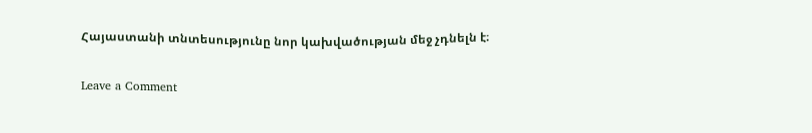Հայաստանի տնտեսությունը նոր կախվածության մեջ չդնելն է։

Leave a Comment